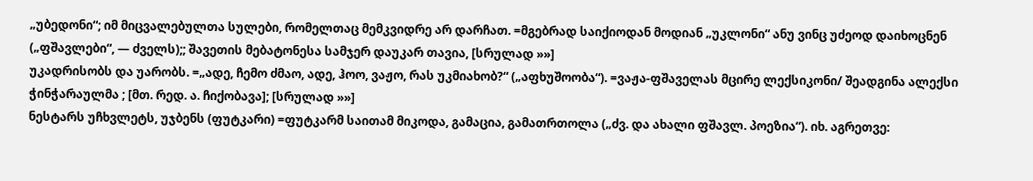„უბედონი“; იმ მიცვალებულთა სულები, რომელთაც მემკვიდრე არ დარჩათ. =მგებრად საიქიოდან მოდიან „უკლონი“ ანუ ვინც უძეოდ დაიხოცნენ („ფშავლები“, — ძველს);; შავეთის მებატონესა სამჯერ დაუკარ თავია, [სრულად »»]
უკადრისობს და უარობს. =„ადე, ჩემო ძმაო, ადე, ჰოო, ვაჟო, რას უკმიახობ?“ („აფხუშოობა“). =ვაჟა-ფშაველას მცირე ლექსიკონი/ შეადგინა ალექსი ჭინჭარაულმა ; [მთ. რედ. ა. ჩიქობავა]; [სრულად »»]
ნესტარს უჩხვლეტს, უჯბენს (ფუტკარი) =ფუტკარმ საითამ მიკოდა, გამაცია, გამათრთოლა („ძვ. და ახალი ფშავლ. პოეზია“). იხ. აგრეთვე: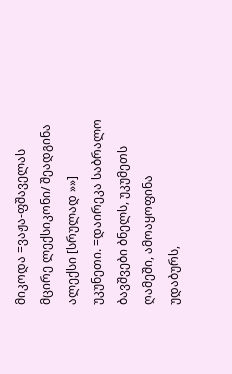მიკოდა =ვაჟა-ფშაველას მცირე ლექსიკონი/ შეადგინა ალექსი [სრულად »»]
უკუნეთი. =დაირეკა საბრალო ბავშვები ბნელს, უკუმეთს ღამეში, ამოაყოფინა უდაბურს,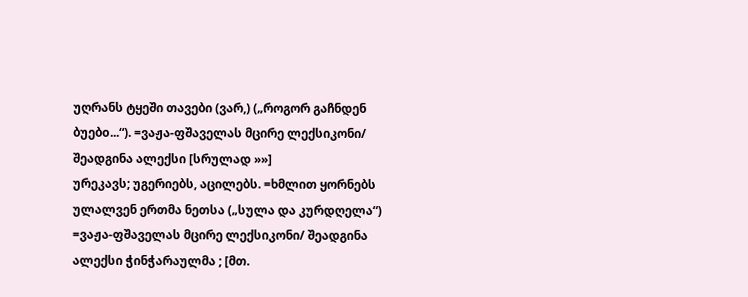უღრანს ტყეში თავები (ვარ,) („როგორ გაჩნდენ ბუებo...“). =ვაჟა-ფშაველას მცირე ლექსიკონი/ შეადგინა ალექსი [სრულად »»]
ურეკავს; უგერიებს, აცილებს. =ხმლით ყორნებს ულალვენ ერთმა ნეთსა („სულა და კურდღელა“) =ვაჟა-ფშაველას მცირე ლექსიკონი/ შეადგინა ალექსი ჭინჭარაულმა ; [მთ.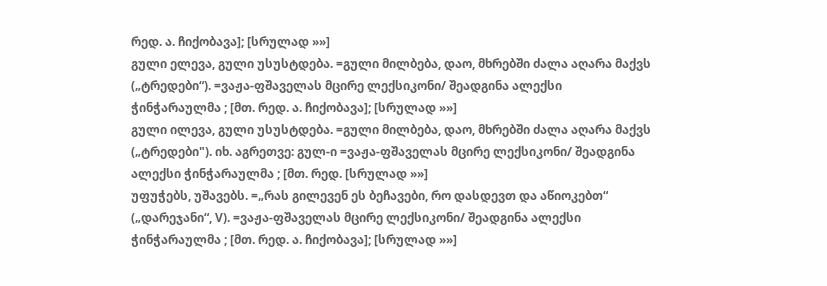რედ. ა. ჩიქობავა]; [სრულად »»]
გული ელევა, გული უსუსტდება. =გული მილბება, დაო, მხრებში ძალა აღარა მაქვს („ტრედები“). =ვაჟა-ფშაველას მცირე ლექსიკონი/ შეადგინა ალექსი ჭინჭარაულმა ; [მთ. რედ. ა. ჩიქობავა]; [სრულად »»]
გული ილევა, გული უსუსტდება. =გული მილბება, დაო, მხრებში ძალა აღარა მაქვს („ტრედები"). იხ. აგრეთვე: გულ-ი =ვაჟა-ფშაველას მცირე ლექსიკონი/ შეადგინა ალექსი ჭინჭარაულმა ; [მთ. რედ. [სრულად »»]
უფუჭებს, უშავებს. =„რას გილევენ ეს ბეჩავები, რო დასდევთ და აწიოკებთ“ („დარეჯანი“, V). =ვაჟა-ფშაველას მცირე ლექსიკონი/ შეადგინა ალექსი ჭინჭარაულმა ; [მთ. რედ. ა. ჩიქობავა]; [სრულად »»]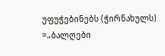უფუჭებინებს (ჭირნახულს) =„ბალღები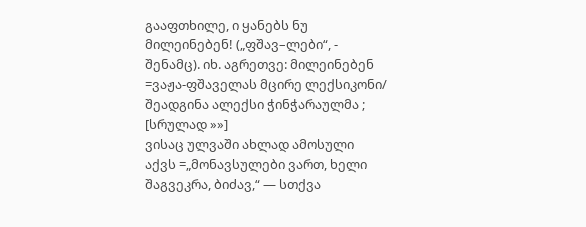გააფთხილე, ი ყანებს ნუ მილეინებენ! („ფშავ–ლები“, - შენამც). იხ. აგრეთვე: მილეინებენ =ვაჟა-ფშაველას მცირე ლექსიკონი/ შეადგინა ალექსი ჭინჭარაულმა ; [სრულად »»]
ვისაც ულვაში ახლად ამოსული აქვს =„მონავსულები ვართ, ხელი შაგვეკრა, ბიძავ,“ — სთქვა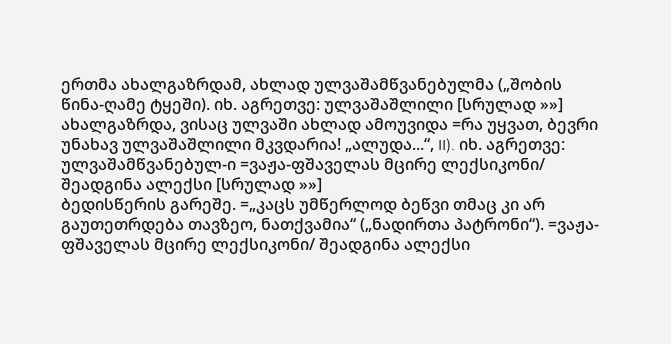ერთმა ახალგაზრდამ, ახლად ულვაშამწვანებულმა („შობის წინა-ღამე ტყეში). იხ. აგრეთვე: ულვაშაშლილი [სრულად »»]
ახალგაზრდა, ვისაც ულვაში ახლად ამოუვიდა =რა უყვათ, ბევრი უნახავ ულვაშაშლილი მკვდარია! „ალუდა...“, II). იხ. აგრეთვე: ულვაშამწვანებულ-ი =ვაჟა-ფშაველას მცირე ლექსიკონი/ შეადგინა ალექსი [სრულად »»]
ბედისწერის გარეშე. =„კაცს უმწერლოდ ბეწვი თმაც კი არ გაუთეთრდება თავზეო, ნათქვამია“ („ნადირთა პატრონი“). =ვაჟა-ფშაველას მცირე ლექსიკონი/ შეადგინა ალექსი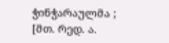ჭინჭარაულმა ; [მთ. რედ. ა.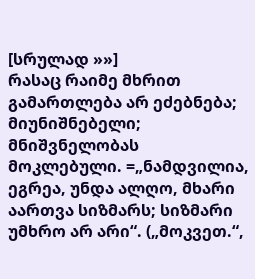[სრულად »»]
რასაც რაიმე მხრით გამართლება არ ეძებნება; მიუნიშნებელი; მნიშვნელობას მოკლებული. =„ნამდვილია, ეგრეა, უნდა ალღო, მხარი აართვა სიზმარს; სიზმარი უმხრო არ არი“. („მოკვეთ.“,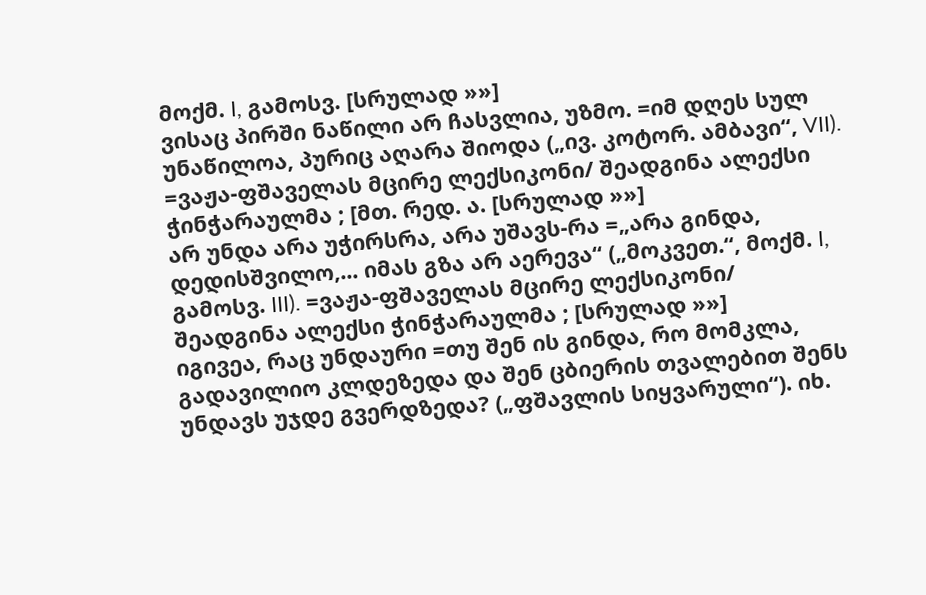მოქმ. I, გამოსვ. [სრულად »»]
ვისაც პირში ნაწილი არ ჩასვლია, უზმო. =იმ დღეს სულ უნაწილოა, პურიც აღარა შიოდა („ივ. კოტორ. ამბავი“, VII). =ვაჟა-ფშაველას მცირე ლექსიკონი/ შეადგინა ალექსი ჭინჭარაულმა ; [მთ. რედ. ა. [სრულად »»]
არ უნდა არა უჭირსრა, არა უშავს-რა =„არა გინდა, დედისშვილო,... იმას გზა არ აერევა“ („მოკვეთ.“, მოქმ. I, გამოსვ. III). =ვაჟა-ფშაველას მცირე ლექსიკონი/ შეადგინა ალექსი ჭინჭარაულმა ; [სრულად »»]
იგივეა, რაც უნდაური =თუ შენ ის გინდა, რო მომკლა, გადავილიო კლდეზედა და შენ ცბიერის თვალებით შენს უნდავს უჯდე გვერდზედა? („ფშავლის სიყვარული“). იხ.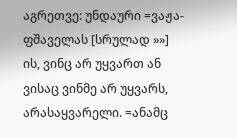აგრეთვე: უნდაური =ვაჟა-ფშაველას [სრულად »»]
ის, ვინც არ უყვართ ან ვისაც ვინმე არ უყვარს, არასაყვარელი. =ანამც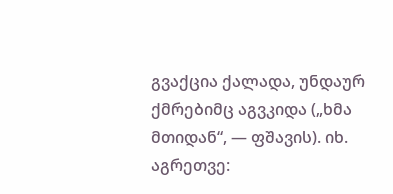გვაქცია ქალადა, უნდაურ ქმრებიმც აგვკიდა („ხმა მთიდან“, — ფშავის). იხ. აგრეთვე: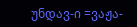უნდავ-ი =ვაჟა-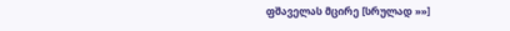ფშაველას მცირე [სრულად »»]